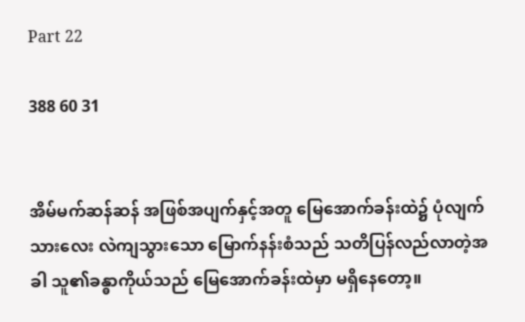Part 22

388 60 31


အိမ်မက်ဆန်ဆန် အဖြစ်အပျက်နှင့်အတူ မြေအောက်ခန်းထဲ၌ ပုံလျက်သားလေး လဲကျသွားသော မြောက်နန်းစံသည် သတိပြန်လည်လာတဲ့အခါ ‌သူ၏ခန္ဓာကိုယ်သည် မြေအောက်ခန်းထဲမှာ မရှိနေတော့။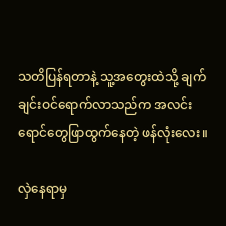သတိပြန်ရတာနဲ့ သူ့အတွေးထဲသို့ ချက်ချင်းဝင်ရောက်လာသည်က အလင်းရောင်တွေဖြာထွက်‌နေတဲ့ ဖန်လုံးလေး။

လှဲနေရာမှ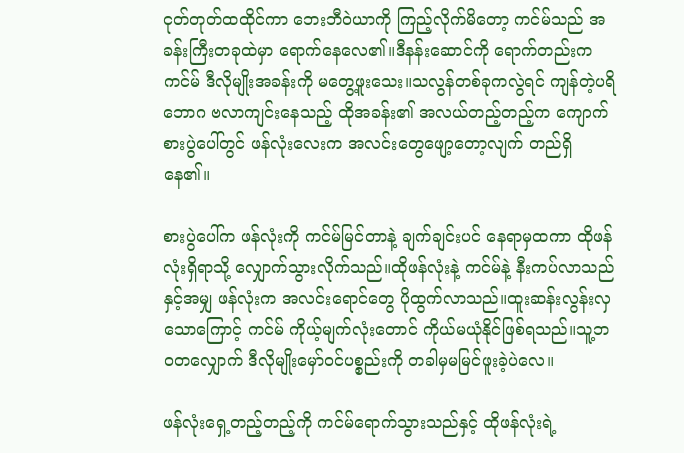ငုတ်တုတ်ထထိုင်ကာ ဘေးဘီဝဲယာကို ကြည့်လိုက်မိတော့ ကင်မ်သည် အခန်းကြီးတခုထဲမှာ ရောက်နေလေ၏။ဒီနန်းဆောင်ကို ရောက်တည်းက ကင်မ် ဒီလိုမျိုးအခန်းကို ‌မတွေ့ဖူးသေး။သလွန်တစ်ခုကလွဲရင် ကျန်တဲ့ပရိဘောဂ ဗလာကျင်းနေသည့် ထိုအခန်း၏ အလယ်တည့်တည့်က ကျောက်စားပွဲပေါ်တွင် ဖန်လုံးလေးက အလင်းတွေဖျော့တော့လျက် တည်ရှိနေ၏။

စားပွဲပေါ်က ဖန်လုံးကို ကင်မ်မြင်တာနဲ့ ချက်ချင်းပင် နေရာမှထကာ ထိုဖန်လုံးရှိရာသို့ လျှောက်သွားလိုက်သည်။ထိုဖန်လုံးနဲ့ ကင်မ်နဲ့ နီးကပ်လာသည်နှင့်အမျှ ဖန်လုံး‌က အလင်းရောင်တွေ ပိုထွက်လာသည်။ထူးဆန်းလွန်းလှသောကြောင့် ကင်မ် ကိုယ့်မျက်လုံးတောင် ကိုယ်မယုံနိုင်ဖြစ်ရသည်။သူ့ဘဝတလျှောက် ဒီလိုမျိုးမှော်ဝင်ပစ္စည်းကို တခါမှမမြင်ဖူးခဲ့ပဲလေ။

ဖန်လုံးရှေ့တည့်တည့်ကို ကင်မ်ရောက်သွားသည်နှင့် ထိုဖန်လုံးရဲ့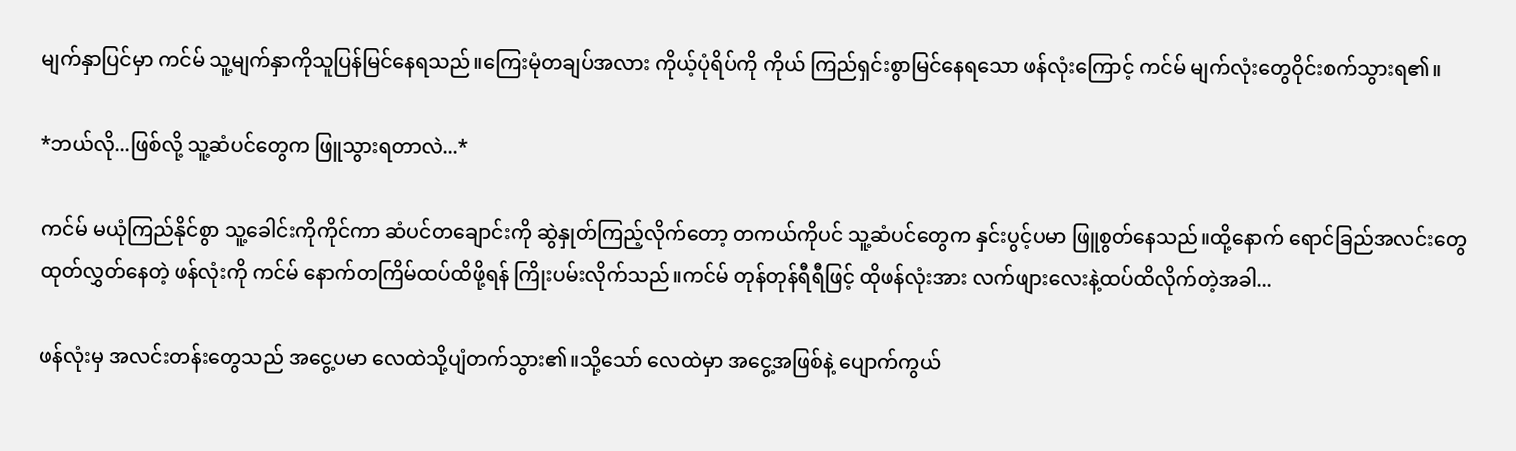မျက်နှာပြင်မှာ ကင်မ် သူ့မျက်နှာကိုသူပြန်မြင်နေရသည်။ကြေးမုံတချပ်အလား ကိုယ့်ပုံရိပ်ကို ကိုယ် ကြည်ရှင်းစွာမြင်နေရသော ဖန်လုံးကြောင့် ကင်မ် မျက်လုံးတွေဝိုင်းစက်သွားရ၏။

*ဘယ်လို...ဖြစ်လို့ သူ့ဆံပင်တွေက ဖြူသွားရတာလဲ...*

ကင်မ် မယုံကြည်နိုင်စွာ သူ့ခေါင်းကိုကိုင်ကာ ဆံပင်တချောင်းကို ဆွဲနှုတ်ကြည့်လိုက်တော့ တကယ်ကိုပင် သူ့ဆံပင်တွေက နှင်းပွင့်ပမာ ဖြူစွတ်နေသည်။ထို့နောက် ရောင်ခြည်အလင်းတွေ ထုတ်လွှတ်နေတဲ့ ဖန်လုံးကို ကင်မ် နောက်တကြိမ်ထပ်ထိဖို့ရန် ကြိုးပမ်းလိုက်သည်။ကင်မ် တုန်တုန်ရီရီဖြင့် ထိုဖန်လုံးအား လက်ဖျားလေးနဲ့ထပ်ထိလိုက်တဲ့အခါ...

ဖန်လုံးမှ အလင်းတန်းတွေသည် အငွေ့ပမာ လေထဲသို့ပျံတက်သွား၏။သို့သော် ‌လေထဲမှာ အငွေ့အဖြစ်နဲ့ ပျောက်ကွယ်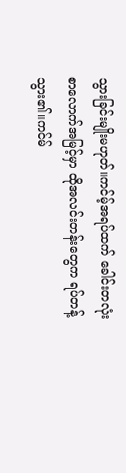သွားခြင်းမျိုးမဟုတ်။ကင်မ့်အရပ်ထက် ခေါင်းတလုံးစာလောက်အမြင့်မှာ ထိုအလင်းတန်းတွေက ရပ်တန့်သွား၏။ကင်မ်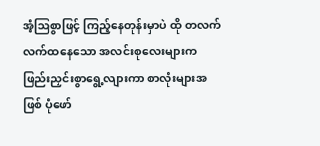အံ့ဩစွာဖြင့် ကြည့်နေတုန်းမှာပဲ ထို တလက်လက်ထနေသော အလင်းစုလေးများက ဖြည်းညှင်းစွာရွေ့လျားကာ စာလုံးများအဖြစ် ပုံဖော်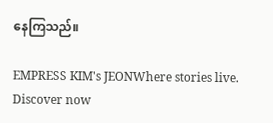နေကြသည်။

EMPRESS KIM's JEONWhere stories live. Discover now